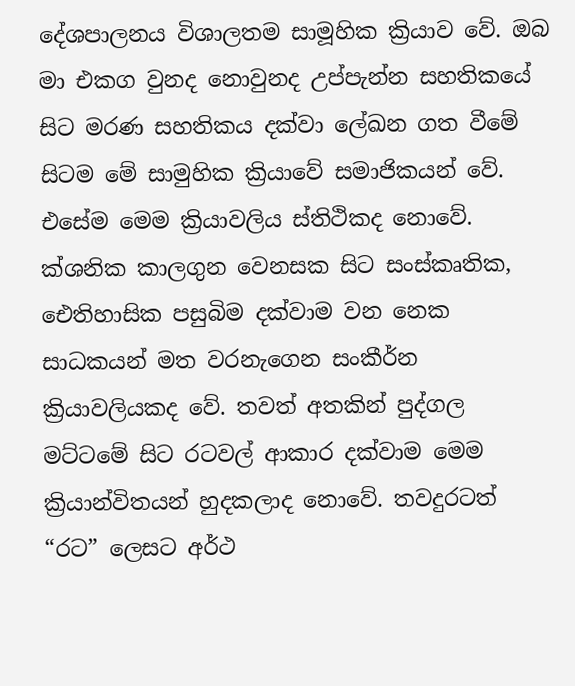දේශපාලනය විශාලතම සාමූහික ක්‍රියාව වේ. ඔබ මා එකග වුනද නොවුනද උප්පැන්න සහතිකයේ සිට මරණ සහතිකය දක්වා ලේඛන ගත වීමේ සිටම මේ සාමුහික ක්‍රියාවේ සමාජිකයන් වේ. එසේම මෙම ක්‍රියාවලිය ස්තිථිකද නොවේ. ක්ශනික කාලගුන වෙනසක සිට සංස්කෘතික, ඓතිහාසික පසුබිම දක්වාම වන නෙක සාධකයන් මත වරනැගෙන සංකීර්න ක්‍රියාවලියකද වේ. තවත් අතකින් පුද්ගල මට්ටමේ සිට රටවල් ආකාර දක්වාම මෙම ක්‍රියාන්විතයන් හුදකලාද නොවේ. තවදුරටත් “රට” ලෙසට අර්ථ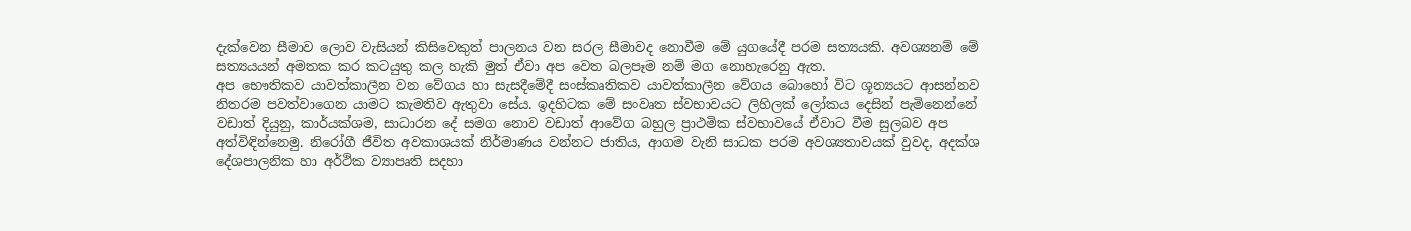දැක්වෙන සීමාව ලොව වැසියන් කිසිවෙකුත් පාලනය වන සරල සීමාවද නොවීම මේ යුගයේදී පරම සත්‍යයකි. අවශ්‍යනම් මේ සත්‍යයයන් අමතක කර කටයුතු කල හැකි මුත් ඒවා අප වෙත බලපෑම නම් මග නොහැරෙනු ඇත.
අප භෞතිකව යාවත්කාලීන වන වේගය හා සැසදීමේදී සංස්කෘතිකව යාවත්කාලීන වේගය බොහෝ විට ශූන්‍යයට ආසන්නව නිතරම පවත්වාගෙන යාමට කැමතිව ඇතුවා සේය. ඉදහිටක මේ සංවෘත ස්වභාවයට ලිහිලක් ලෝකය දෙසින් පැමිනෙන්නේ වඩාත් දියුනු, කාර්යක්ශම, සාධාරන දේ සමග නොව වඩාත් ආවේග බහුල ප්‍රාථමික ස්වභාවයේ ඒවාට වීම සුලබව අප අත්විඳින්නෙමු. නිරෝගී ජීවිත අවකාශයක් නිර්මාණය වන්නට ජාතිය, ආගම වැනි සාධක පරම අවශ්‍යතාවයක් වුවද, අදක්ශ දේශපාලනික හා අර්ථික ව්‍යාපෘති සදහා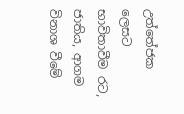උත්තේජක ලෙසට භාවිතාවීම රට, ජාතිය, ආගම විනාශ වීමේ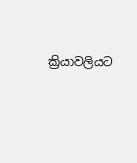ක්‍රියාවලියට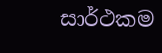සාර්ථකම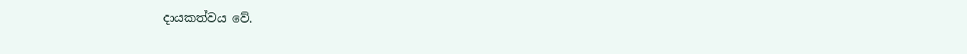දායකත්වය වේ.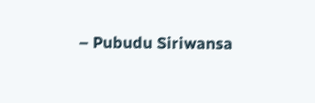– Pubudu Siriwansa